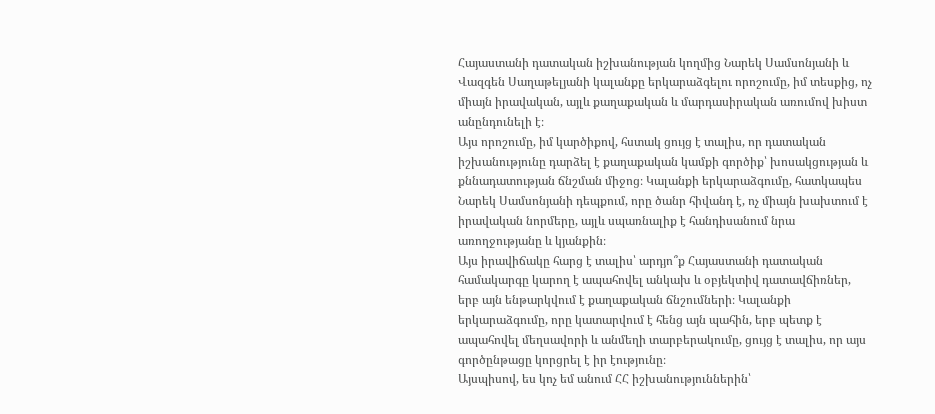Հայաստանի դատական իշխանության կողմից Նարեկ Սամսոնյանի և Վազգեն Սաղաթելյանի կալանքը երկարաձգելու որոշումը, իմ տեսքից, ոչ միայն իրավական, այլև քաղաքական և մարդասիրական առումով խիստ անընդունելի է։
Այս որոշումը, իմ կարծիքով, հստակ ցույց է տալիս, որ դատական իշխանությունը դարձել է քաղաքական կամքի գործիք՝ խոսակցության և քննադատության ճնշման միջոց։ Կալանքի երկարաձգումը, հատկապես Նարեկ Սամսոնյանի դեպքում, որը ծանր հիվանդ է, ոչ միայն խախտում է իրավական նորմերը, այլև սպառնալիք է հանդիսանում նրա առողջությանը և կյանքին։
Այս իրավիճակը հարց է տալիս՝ արդյո՞ք Հայաստանի դատական համակարգը կարող է ապահովել անկախ և օբյեկտիվ դատավճիռներ, երբ այն ենթարկվում է քաղաքական ճնշումների։ Կալանքի երկարաձգումը, որը կատարվում է հենց այն պահին, երբ պետք է ապահովել մեղսավորի և անմեղի տարբերակումը, ցույց է տալիս, որ այս գործընթացը կորցրել է իր էությունը։
Այսպիսով, ես կոչ եմ անում ՀՀ իշխանություններին՝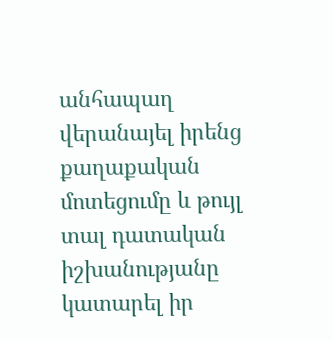անհապաղ վերանայել իրենց քաղաքական մոտեցումը և թույլ տալ դատական իշխանությանը կատարել իր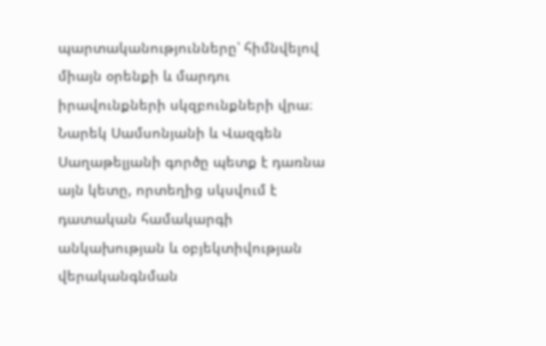պարտականությունները՝ հիմնվելով միայն օրենքի և մարդու իրավունքների սկզբունքների վրա։ Նարեկ Սամսոնյանի և Վազգեն Սաղաթելյանի գործը պետք է դառնա այն կետը, որտեղից սկսվում է դատական համակարգի անկախության և օբյեկտիվության վերականգնման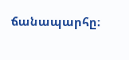ճանապարհը։